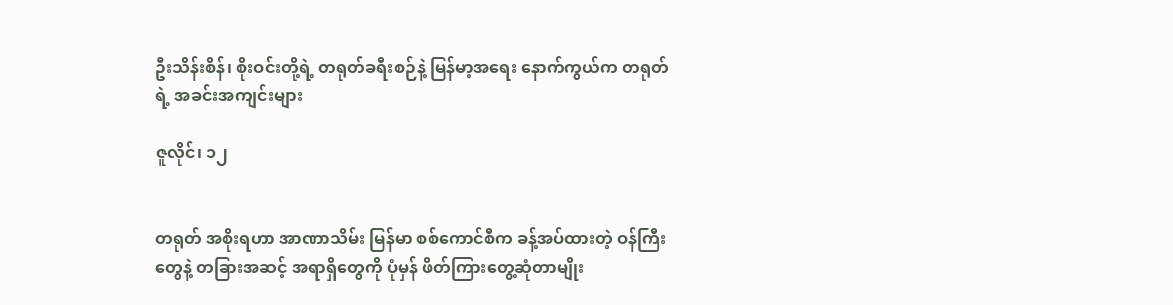ဦးသိန်းစိန်၊ စိုးဝင်းတို့ရဲ့ တရုတ်ခရီးစဉ်နဲ့ မြန်မာ့အရေး နောက်ကွယ်က တရုတ်ရဲ့ အခင်းအကျင်းများ

ဇူလိုင်၊ ၁၂


တရုတ် အစိုးရဟာ အာဏာသိမ်း မြန်မာ စစ်ကောင်စီက ခန့်အပ်ထားတဲ့ ဝန်ကြီးတွေနဲ့ တခြားအဆင့် အရာရှိတွေကို ပုံမှန် ဖိတ်ကြားတွေ့ဆုံတာမျိုး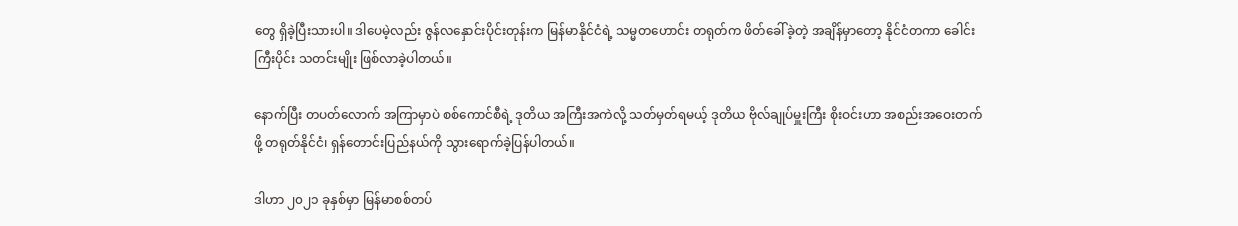တွေ ရှိခဲ့ပြီးသားပါ။ ဒါပေမဲ့လည်း ဇွန်လနှောင်းပိုင်းတုန်းက မြန်မာနိုင်ငံရဲ့ သမ္မတဟောင်း တရုတ်က ဖိတ်ခေါ်ခဲ့တဲ့ အချိန်မှာတော့ နိုင်ငံတကာ ခေါင်းကြီးပိုင်း သတင်းမျိုး ဖြစ်လာခဲ့ပါတယ်။

နောက်ပြီး တပတ်လောက် အကြာမှာပဲ စစ်ကောင်စီရဲ့ ဒုတိယ အကြီးအကဲလို့ သတ်မှတ်ရမယ့် ဒုတိယ ဗိုလ်ချုပ်မှူးကြီး စိုးဝင်းဟာ အစည်းအဝေးတက်ဖို့ တရုတ်နိုင်ငံ၊ ရှန်တောင်းပြည်နယ်ကို သွားရောက်ခဲ့ပြန်ပါတယ်။

ဒါဟာ ၂၀၂၁ ခုနှစ်မှာ မြန်မာစစ်တပ်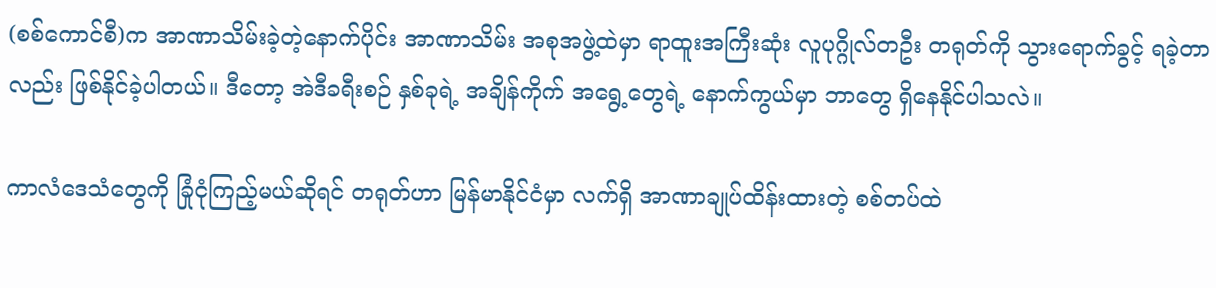(စစ်ကောင်စီ)က အာဏာသိမ်းခဲ့တဲ့နောက်ပိုင်း အာဏာသိမ်း အစုအဖွဲ့ထဲမှာ ရာထူးအကြီးဆုံး လူပုဂ္ဂိုလ်တဦး တရုတ်ကို သွားရောက်ခွင့် ရခဲ့တာလည်း ဖြစ်နိုင်ခဲ့ပါတယ်။ ဒီတော့ အဲဒီခရီးစဉ် နှစ်ခုရဲ့ အချိန်ကိုက် အရွေ့တွေရဲ့ နောက်ကွယ်မှာ ဘာတွေ ရှိနေနိုင်ပါသလဲ။

ကာလံဒေသံတွေကို ခြုံငုံကြည့်မယ်ဆိုရင် တရုတ်ဟာ မြန်မာနိုင်ငံမှာ လက်ရှိ အာဏာချုပ်ထိန်းထားတဲ့ စစ်တပ်ထဲ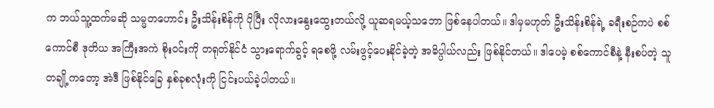က ဘယ်သူ့ထက်မဆို သမ္မတဟောင်း ဦးသိန်းစိန်ကို ပိုပြီး လိုလားနွေးထွေးတယ်လို့ ယူဆရမယ့်သဘော ဖြစ်နေပါတယ်။ ဒါမှမဟုတ် ဦးသိန်းစိန်ရဲ့ ခရီးစဉ်ကပဲ စစ်ကောင်စီ ဒုတိယ အကြီးအကဲ စိုးဝင်းကို တရုတ်နိုင်ငံ သွားရောက်ခွင့် ရစေဖို့ လမ်းဖွင့်ပေးနိုင်ခဲ့တဲ့ အဓိပ္ပါယ်လည်း ဖြစ်နိုင်တယ်။ ဒါပေမဲ့ စစ်ကောင်စီနဲ့ နီးစပ်တဲ့ သူတချို့ကတော့ အဲဒီ ဖြစ်နိုင်ခြေ နှစ်ခုစလုံးကို ငြင်းပယ်ခဲ့ပါတယ်။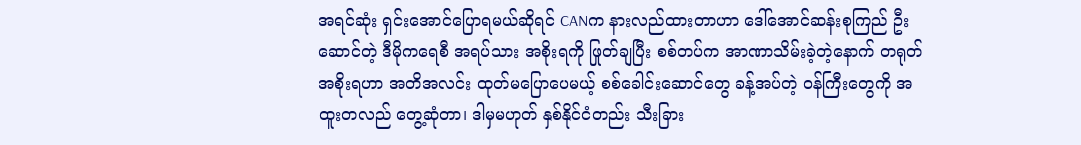အရင်ဆုံး ရှင်းအောင်ပြောရမယ်ဆိုရင် CANက နားလည်ထားတာဟာ ဒေါ်အောင်ဆန်းစုကြည် ဦးဆောင်တဲ့ ဒီမိုကရေစီ အရပ်သား အစိုးရကို ဖြုတ်ချပြီး စစ်တပ်က အာဏာသိမ်းခဲ့တဲ့နောက် တရုတ် အစိုးရဟာ အတိအလင်း ထုတ်မပြောပေမယ့် စစ်ခေါင်းဆောင်တွေ ခန့်အပ်တဲ့ ဝန်ကြီးတွေကို အထူးတလည် တွေ့ဆုံတာ၊ ဒါမှမဟုတ် နှစ်နိုင်ငံတည်း သီးခြား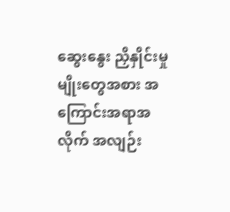ဆွေးနွေး ညှိနှိုင်းမှုမျိုးတွေအစား အကြောင်းအရာအလိုက် အလျဉ်း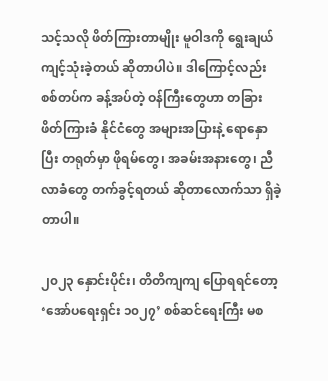သင့်သလို ဖိတ်ကြားတာမျိုး မူဝါဒကို ရွေးချယ် ကျင့်သုံးခဲ့တယ် ဆိုတာပါပဲ။ ဒါကြောင့်လည်း စစ်တပ်က ခန့်အပ်တဲ့ ဝန်ကြီးတွေဟာ တခြားဖိတ်ကြားခံ နိုင်ငံတွေ အများအပြားနဲ့ ရောနှောပြီး တရုတ်မှာ ဖိုရမ်တွေ၊ အခမ်းအနားတွေ၊ ညီလာခံတွေ တက်ခွင့်ရတယ် ဆိုတာလောက်သာ ရှိခဲ့တာပါ။

၂၀၂၃ နှောင်းပိုင်း၊ တိတိကျကျ ပြောရရင်တော့ ‘အော်ပရေးရှင်း ၁၀၂၇’ စစ်ဆင်ရေးကြီး မစ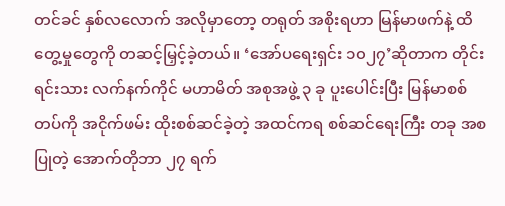တင်ခင် နှစ်လလောက် အလိုမှာတော့ တရုတ် အစိုးရဟာ မြန်မာဖက်နဲ့ ထိတွေ့မှုတွေကို တဆင့်မြှင့်ခဲ့တယ်။ ‘အော်ပရေးရှင်း ၁၀၂၇’ဆိုတာက တိုင်းရင်းသား လက်နက်ကိုင် မဟာမိတ် အစုအဖွဲ့ ၃ ခု ပူးပေါင်းပြီး မြန်မာစစ်တပ်ကို အငိုက်ဖမ်း ထိုးစစ်ဆင်ခဲ့တဲ့ အထင်ကရ စစ်ဆင်ရေးကြီး တခု အစပြုတဲ့ အောက်တိုဘာ ၂၇ ရက်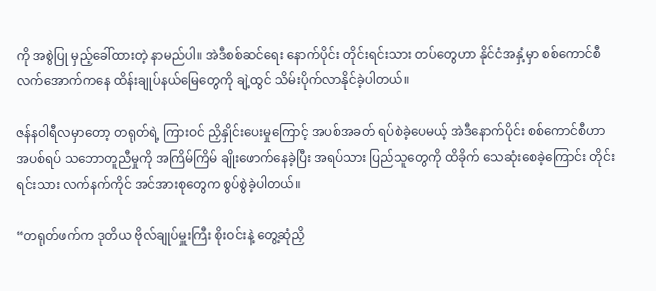ကို အစွဲပြု မှည့်ခေါ်ထားတဲ့ နာမည်ပါ။ အဲဒီစစ်ဆင်ရေး နောက်ပိုင်း တိုင်းရင်းသား တပ်တွေဟာ နိုင်ငံအနှံ့မှာ စစ်ကောင်စီ လက်အောက်ကနေ ထိန်းချုပ်နယ်မြေတွေကို ချဲ့ထွင် သိမ်းပိုက်လာနိုင်ခဲ့ပါတယ်။

ဇန်နဝါရီလမှာတော့ တရုတ်ရဲ့ ကြားဝင် ညှိနှိုင်းပေးမှုကြောင့် အပစ်အခတ် ရပ်စဲခဲ့ပေမယ့် အဲဒီနောက်ပိုင်း စစ်ကောင်စီဟာ အပစ်ရပ် သဘောတူညီမှုကို အကြိမ်ကြိမ် ချိုးဖောက်နေခဲ့ပြီး အရပ်သား ပြည်သူတွေကို ထိခိုက် သေဆုံးစေခဲ့ကြောင်း တိုင်းရင်းသား လက်နက်ကိုင် အင်အားစုတွေက စွပ်စွဲခဲ့ပါတယ်။

“တရုတ်ဖက်က ဒုတိယ ဗိုလ်ချုပ်မှူးကြီး စိုးဝင်းနဲ့ တွေ့ဆုံညှိ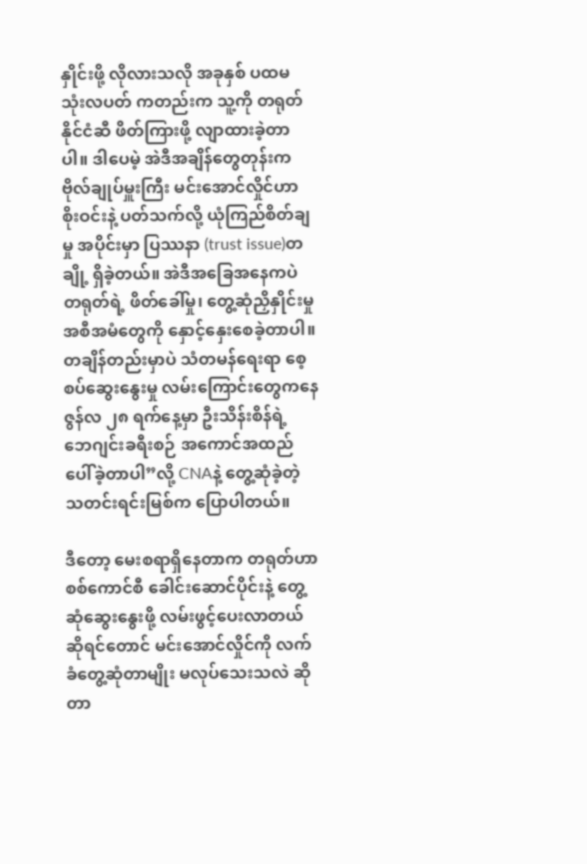နှိုင်းဖို့ လိုလားသလို အခုနှစ် ပထမ သုံးလပတ် ကတည်းက သူ့ကို တရုတ်နိုင်ငံဆီ ဖိတ်ကြားဖို့ လျာထားခဲ့တာပါ။ ဒါပေမဲ့ အဲဒီအချိန်တွေတုန်းက ဗိုလ်ချုပ်မှူးကြီး မင်းအောင်လှိုင်ဟာ စိုးဝင်းနဲ့ ပတ်သက်လို့ ယုံကြည်စိတ်ချမှု အပိုင်းမှာ ပြဿနာ (trust issue)တချို့ ရှိခဲ့တယ်။ အဲဒီအခြေအနေကပဲ တရုတ်ရဲ့ ဖိတ်ခေါ်မှု၊ တွေ့ဆုံညှိနှိုင်းမှု အစီအမံတွေကို နှောင့်နှေးစေခဲ့တာပါ။ တချိန်တည်းမှာပဲ သံတမန်ရေးရာ စေ့စပ်ဆွေးနွေးမှု လမ်းကြောင်းတွေကနေ ဇွန်လ ၂၈ ရက်နေ့မှာ ဦးသိန်းစိန်ရဲ့ ဘေဂျင်းခရီးစဉ် အကောင်အထည် ပေါ်ခဲ့တာပါ”လို့ CNAနဲ့ တွေ့ဆုံခဲ့တဲ့ သတင်းရင်းမြစ်က ပြောပါတယ်။

ဒီတော့ မေးစရာရှိနေတာက တရုတ်ဟာ စစ်ကောင်စီ ခေါင်းဆောင်ပိုင်းနဲ့ တွေ့ဆုံဆွေးနွေးဖို့ လမ်းဖွင့်ပေးလာတယ် ဆိုရင်တောင် မင်းအောင်လှိုင်ကို လက်ခံတွေ့ဆုံတာမျိုး မလုပ်သေးသလဲ ဆိုတာ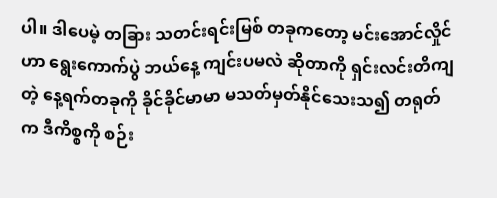ပါ။ ဒါပေမဲ့ တခြား သတင်းရင်းမြစ် တခုကတော့ မင်းအောင်လှိုင်ဟာ ရွေးကောက်ပွဲ ဘယ်နေ့ ကျင်းပမလဲ ဆိုတာကို ရှင်းလင်းတိကျတဲ့ နေ့ရက်တခုကို ခိုင်ခိုင်မာမာ မသတ်မှတ်နိုင်သေးသ၍ တရုတ်က ဒီကိစ္စကို စဉ်း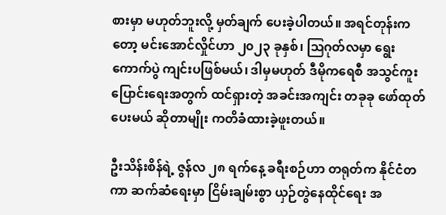စားမှာ မဟုတ်ဘူးလို့ မှတ်ချက် ပေးခဲ့ပါတယ်။ အရင်တုန်းကတော့ မင်းအောင်လှိုင်ဟာ ၂၀၂၃ ခုနှစ်၊ ဩဂုတ်လမှာ ရွေးကောက်ပွဲ ကျင်းပဖြစ်မယ်၊ ဒါမှမဟုတ် ဒီမိုကရေစီ အသွင်ကူးပြောင်းရေးအတွက် ထင်ရှားတဲ့ အခင်းအကျင်း တခုခု ဖော်ထုတ်ပေးမယ် ဆိုတာမျိုး ကတိခံထားခဲ့ဖူးတယ်။

ဦးသိန်းစိန်ရဲ့ ဇွန်လ ၂၈ ရက်နေ့ ခရီးစဉ်ဟာ တရုတ်က နိုင်ငံတကာ ဆက်ဆံရေးမှာ ငြိမ်းချမ်းစွာ ယှဉ်တွဲနေထိုင်ရေး အ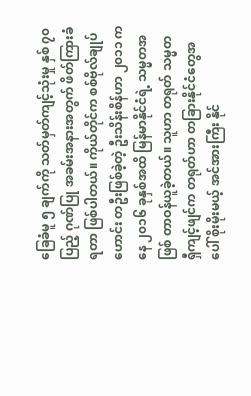ခြေခံမူ ၅ ချက်ကို သတ်မှတ်ကျင့်သုံးမှု နှစ် ၇၀ ပြည့် ဂုဏ်ပြု အခမ်းအနားအတွက် ဖိတ်ကြားခံရတာ ဖြစ်ပါတယ်။ ကိုယ်တိုင်က စစ်ဗိုလ်ချုပ်ဟောင်း တဦးဖြစ်ခဲ့တဲ့ ဦးသိန်းစိန်ဟာ ၂၀၁၁ ကနေ ၂၀၁၆ ခုနှစ်အထိ မြန်မာနိုင်ငံရဲ့ သမ္မတအဖြစ် တာဝန်ယူခဲ့တယ်။ သူဟာ တရုတ် သမ္မတ ရှီကျင့်ဖျင်က တရုတ်ဟာ တခြားနိုင်ငံတွေအပေါ် စိုးမိုးမယ့် အင်အားကြီး နိုင်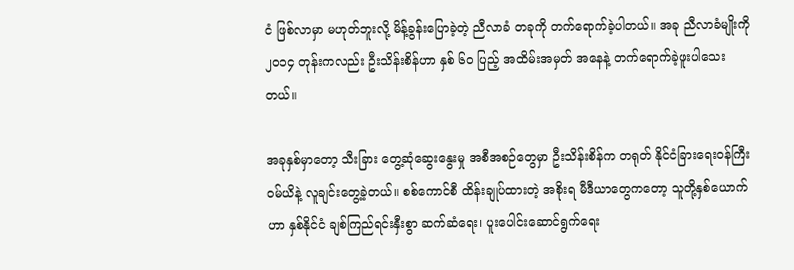ငံ ဖြစ်လာမှာ မဟုတ်ဘူးလို့ မိန့်ခွန်းပြောခဲ့တဲ့ ညီလာခံ တခုကို တက်ရောက်ခဲ့ပါတယ်။ အခု ညီလာခံမျိုးကို ၂၀၁၄ တုန်းကလည်း ဦးသိန်းစိန်ဟာ နှစ် ၆၀ ပြည့် အထိမ်းအမှတ် အနေနဲ့ တက်ရောက်ခဲ့ဖူးပါသေးတယ်။

အခုနှစ်မှာတော့ သီးခြား တွေ့ဆုံဆွေးနွေးမှု အစီအစဉ်တွေမှာ ဦးသိန်းစိန်က တရုတ် နိုင်ငံခြားရေးဝန်ကြီး ဝမ်ယိနဲ့ လူချင်းတွေ့ခဲ့တယ်။ စစ်ကောင်စီ ထိန်းချုပ်ထားတဲ့ အစိုးရ မီဒီယာတွေကတော့ သူတို့နှစ်ယောက်ဟာ နှစ်နိုင်ငံ ချစ်ကြည်ရင်းနှီးစွာ ဆက်ဆံရေး၊ ပူးပေါင်းဆောင်ရွက်ရေး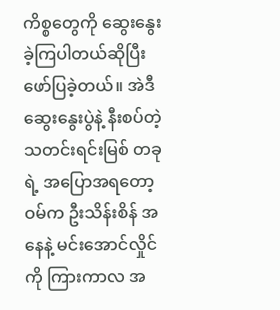ကိစ္စတွေကို ဆွေးနွေးခဲ့ကြပါတယ်ဆိုပြီး ဖော်ပြခဲ့တယ်။ အဲဒီ ဆွေးနွေးပွဲနဲ့ နီးစပ်တဲ့ သတင်းရင်းမြစ် တခုရဲ့ အပြောအရတော့ ဝမ်က ဦးသိန်းစိန် အနေနဲ့ မင်းအောင်လှိုင်ကို ကြားကာလ အ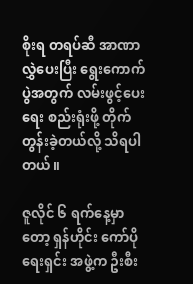စိုးရ တရပ်ဆီ အာဏာလွှဲပေးပြီး ရွေးကောက်ပွဲအတွက် လမ်းဖွင့်ပေးရေး စည်းရုံးဖို့ တိုက်တွန်းခဲ့တယ်လို့ သိရပါတယ်။

ဇူလိုင် ၆ ရက်နေ့မှာတော့ ရှန်ဟိုင်း ကော်ပိုရေးရှင်း အဖွဲ့က ဦးစီး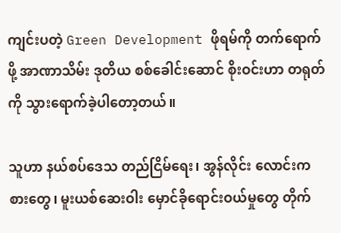ကျင်းပတဲ့ Green Development ဖိုရမ်ကို တက်ရောက်ဖို့ အာဏာသိမ်း ဒုတိယ စစ်ခေါင်းဆောင် စိုးဝင်းဟာ တရုတ်ကို သွားရောက်ခဲ့ပါတော့တယ်။

သူဟာ နယ်စပ်ဒေသ တည်ငြိမ်ရေး၊ အွန်လိုင်း လောင်းကစားတွေ၊ မူးယစ်ဆေးဝါး မှောင်ခိုရောင်းဝယ်မှုတွေ တိုက်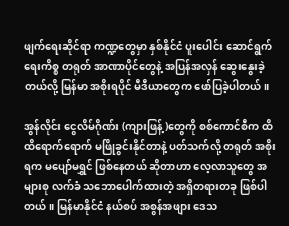ဖျက်ရေးဆိုင်ရာ ကဏ္ဍတွေမှာ နှစ်နိုင်ငံ ပူးပေါင်း ဆောင်ရွက်ရေးကိစ္စ တရုတ် အာဏာပိုင်တွေနဲ့ အပြန်အလှန် ဆွေးနွေးခဲ့တယ်လို့ မြန်မာ အစိုးရပိုင် မီဒီယာတွေက ဖော်ပြခဲ့ပါတယ်။

အွန်လိုင်း ငွေလိမ်ဂိုဏ်း (ကျားဖြန့်)တွေကို စစ်ကောင်စီက ထိထိရောက်ရောက် မဖြိုခွင်းနိုင်တာနဲ့ ပတ်သက်လို့ တရုတ် အစိုးရက မပျော်မရွှင် ဖြစ်နေတယ် ဆိုတာဟာ လေ့လာသူတွေ အများစု လက်ခံ သဘောပေါက်ထားတဲ့ အရှိတရားတခု ဖြစ်ပါတယ်။ မြန်မာနိုင်ငံ နယ်စပ် အစွန်အဖျား ဒေသ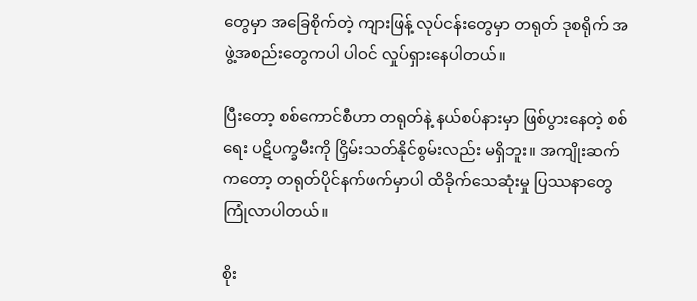တွေမှာ အခြေစိုက်တဲ့ ကျားဖြန့် လုပ်ငန်းတွေမှာ တရုတ် ဒုစရိုက် အဖွဲ့အစည်းတွေကပါ ပါဝင် လှုပ်ရှားနေပါတယ်။

ပြီးတော့ စစ်ကောင်စီဟာ တရုတ်နဲ့ နယ်စပ်နားမှာ ဖြစ်ပွားနေတဲ့ စစ်ရေး ပဋိပက္ခမီးကို ငြှိမ်းသတ်နိုင်စွမ်းလည်း မရှိဘူး။ အကျိုးဆက်ကတော့ တရုတ်ပိုင်နက်ဖက်မှာပါ ထိခိုက်သေဆုံးမှု ပြဿနာတွေ ကြုံလာပါတယ်။

စိုး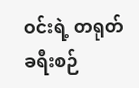ဝင်းရဲ့ တရုတ် ခရီးစဉ်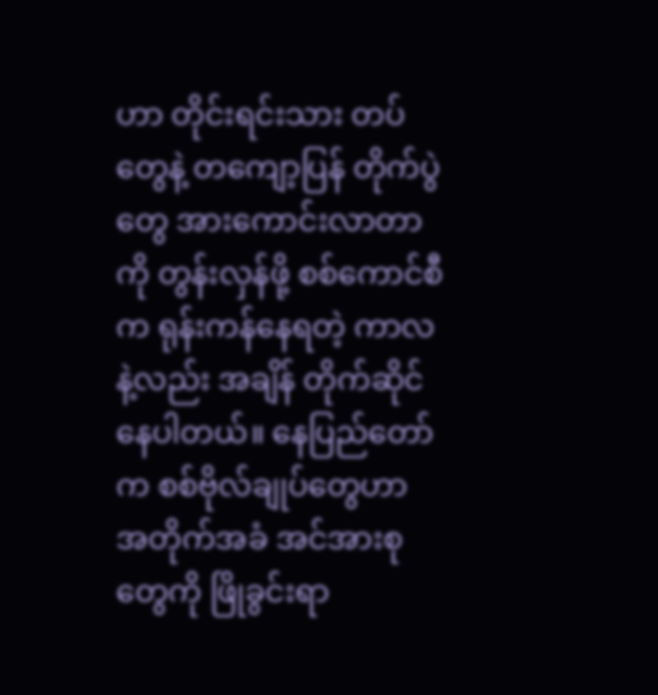ဟာ တိုင်းရင်းသား တပ်တွေနဲ့ တကျော့ပြန် တိုက်ပွဲတွေ အားကောင်းလာတာကို တွန်းလှန်ဖို့ စစ်ကောင်စီက ရုန်းကန်နေရတဲ့ ကာလနဲ့လည်း အချိန် တိုက်ဆိုင်နေပါတယ်။ နေပြည်တော်က စစ်ဗိုလ်ချုပ်တွေဟာ အတိုက်အခံ အင်အားစုတွေကို ဖြိုခွင်းရာ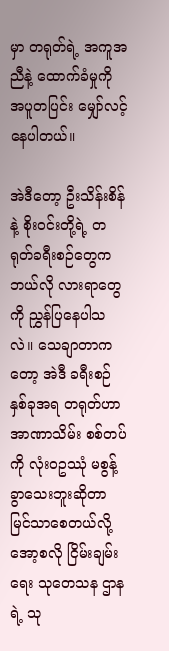မှာ တရုတ်ရဲ့ အကူအညီနဲ့ ထောက်ခံမှုကို အပူတပြင်း မျှော်လင့်နေပါတယ်။

အဲဒီတော့ ဦးသိန်းစိန်နဲ့ စိုးဝင်းတို့ရဲ့ တရုတ်ခရီးစဉ်တွေက ဘယ်လို လားရာတွေကို ညွှန်ပြနေပါသလဲ။ သေချာတာကတော့ အဲဒီ ခရီးစဉ် နှစ်ခုအရ တရုတ်ဟာ အာဏာသိမ်း စစ်တပ်ကို လုံးဝဥဿုံ မစွန့်ခွာသေးဘူးဆိုတာ မြင်သာစေတယ်လို့ အော့စလို ငြိမ်းချမ်းရေး သုတေသန ဌာနရဲ့ သု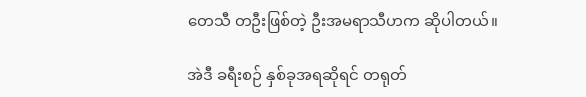တေသီ တဦးဖြစ်တဲ့ ဦးအမရာသီဟက ဆိုပါတယ်။

အဲဒီ ခရီးစဉ် နှစ်ခုအရဆိုရင် တရုတ်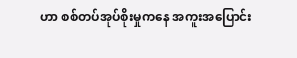ဟာ စစ်တပ်အုပ်စိုးမှုကနေ အကူးအပြောင်း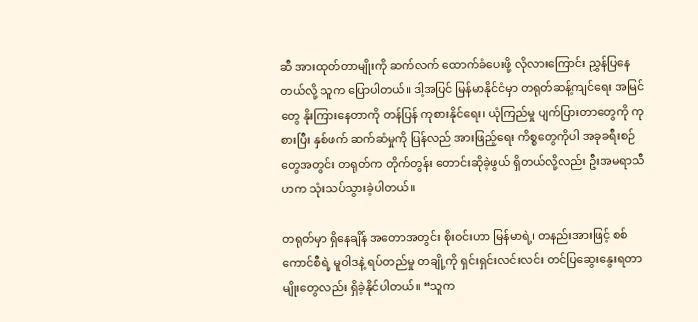ဆီ အားထုတ်တာမျိုးကို ဆက်လက် ထောက်ခံပေးဖို့ လိုလားကြောင်း ညွှန်ပြနေတယ်လို့ သူက ပြောပါတယ်။ ဒါ့အပြင် မြန်မာနိုင်ငံမှာ တရုတ်ဆန့်ကျင်ရေး အမြင်တွေ နိုးကြားနေတာကို တန်ပြန် ကုစားနိုင်ရေး၊ ယုံကြည်မှု ပျက်ပြားတာတွေကို ကုစားပြီး နှစ်ဖက် ဆက်ဆံမှုကို ပြန်လည် အားဖြည့်ရေး ကိစ္စတွေကိုပါ အခုခရီးစဉ်တွေအတွင်း တရုတ်က တိုက်တွန်း တောင်းဆိုခဲ့ဖွယ် ရှိတယ်လို့လည်း ဦးအမရာသီဟက သုံးသပ်သွားခဲ့ပါတယ်။

တရုတ်မှာ ရှိနေချိန် အတောအတွင်း စိုးဝင်းဟာ မြန်မာရဲ့၊ တနည်းအားဖြင့် စစ်ကောင်စီရဲ့ မူဝါဒနဲ့ ရပ်တည်မှု တချို့ကို ရှင်းရှင်းလင်းလင်း တင်ပြဆွေးနွေးရတာမျိုးတွေလည်း ရှိခဲ့နိုင်ပါတယ်။ “သူက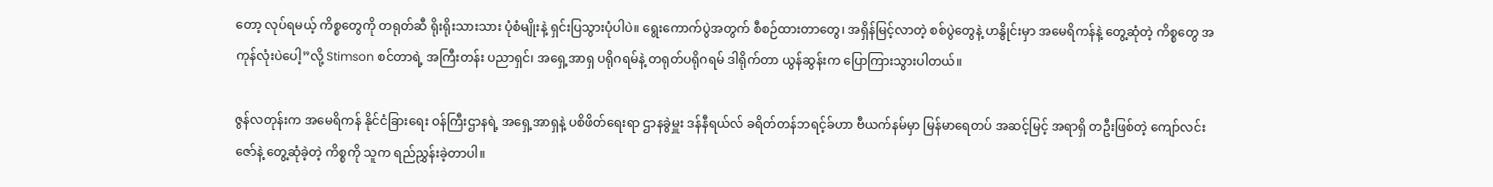တော့ လုပ်ရမယ့် ကိစ္စတွေကို တရုတ်ဆီ ရိုးရိုးသားသား ပုံစံမျိုးနဲ့ ရှင်းပြသွားပုံပါပဲ။ ရွေးကောက်ပွဲအတွက် စီစဉ်ထားတာတွေ၊ အရှိန်မြင့်လာတဲ့ စစ်ပွဲတွေနဲ့ ဟနွိုင်းမှာ အမေရိကန်နဲ့ တွေ့ဆုံတဲ့ ကိစ္စတွေ အကုန်လုံးပဲပေါ့”လို့ Stimson စင်တာရဲ့ အကြီးတန်း ပညာရှင်၊ အရှေ့အာရှ ပရိုဂရမ်နဲ့ တရုတ်ပရိုဂရမ် ဒါရိုက်တာ ယွန်ဆွန်းက ပြောကြားသွားပါတယ်။

ဇွန်လတုန်းက အမေရိကန် နိုင်ငံခြားရေး ဝန်ကြီးဌာနရဲ့ အရှေ့အာရှနဲ့ ပစိဖိတ်ရေးရာ ဌာနခွဲမှူး ဒန်နီရယ်လ် ခရိတ်တန်ဘရင့်ခ်ဟာ ဗီယက်နမ်မှာ မြန်မာရေတပ် အဆင့်မြင့် အရာရှိ တဦးဖြစ်တဲ့ ကျော်လင်းဇော်နဲ့ တွေ့ဆုံခဲ့တဲ့ ကိစ္စကို သူက ရည်ညွှန်းခဲ့တာပါ။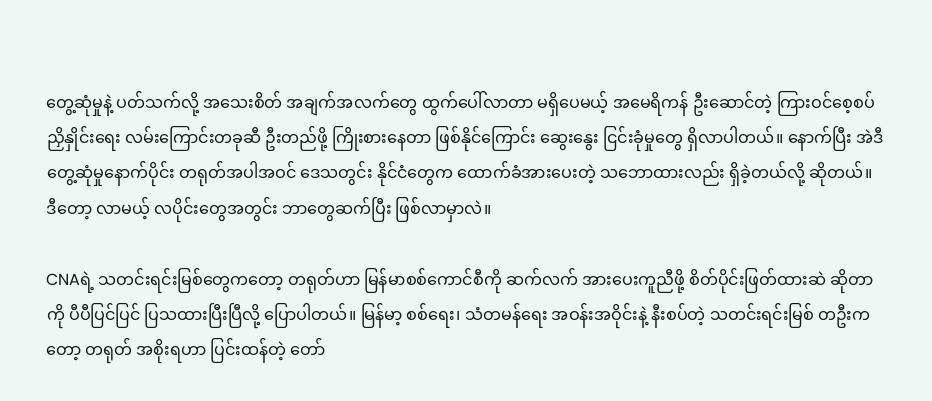တွေ့ဆုံမှုနဲ့ ပတ်သက်လို့ အသေးစိတ် အချက်အလက်တွေ ထွက်ပေါ်လာတာ မရှိပေမယ့် အမေရိကန် ဦးဆောင်တဲ့ ကြားဝင်စေ့စပ် ညှိနှိုင်းရေး လမ်းကြောင်းတခုဆီ ဦးတည်ဖို့ ကြိုးစားနေတာ ဖြစ်နိုင်ကြောင်း ဆွေးနွေး ငြင်းခုံမှုတွေ ရှိလာပါတယ်။ နောက်ပြီး အဲဒီ တွေ့ဆုံမှုနောက်ပိုင်း တရုတ်အပါအဝင် ဒေသတွင်း နိုင်ငံတွေက ထောက်ခံအားပေးတဲ့ သဘောထားလည်း ရှိခဲ့တယ်လို့ ဆိုတယ်။ ဒီတော့ လာမယ့် လပိုင်းတွေအတွင်း ဘာတွေဆက်ပြီး ဖြစ်လာမှာလဲ။

CNAရဲ့ သတင်းရင်းမြစ်တွေကတော့ တရုတ်ဟာ မြန်မာစစ်ကောင်စီကို ဆက်လက် အားပေးကူညီဖို့ စိတ်ပိုင်းဖြတ်ထားဆဲ ဆိုတာကို ပီပီပြင်ပြင် ပြသထားပြီးပြီလို့ ပြောပါတယ်။ မြန်မာ့ စစ်ရေး၊ သံတမန်ရေး အဝန်းအဝိုင်းနဲ့ နီးစပ်တဲ့ သတင်းရင်းမြစ် တဦးကတော့ တရုတ် အစိုးရဟာ ပြင်းထန်တဲ့ တော်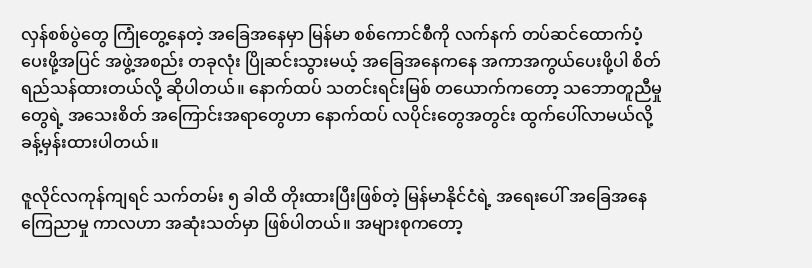လှန်စစ်ပွဲတွေ ကြုံတွေ့နေတဲ့ အခြေအနေမှာ မြန်မာ စစ်ကောင်စီကို လက်နက် တပ်ဆင်ထောက်ပံ့ပေးဖို့အပြင် အဖွဲ့အစည်း တခုလုံး ပြိုဆင်းသွားမယ့် အခြေအနေကနေ အကာအကွယ်ပေးဖို့ပါ စိတ်ရည်သန်ထားတယ်လို့ ဆိုပါတယ်။ နောက်ထပ် သတင်းရင်းမြစ် တယောက်ကတော့ သဘောတူညီမှုတွေရဲ့ အသေးစိတ် အကြောင်းအရာတွေဟာ နောက်ထပ် လပိုင်းတွေအတွင်း ထွက်ပေါ်လာမယ်လို့ ခန့်မှန်းထားပါတယ်။

ဇူလိုင်လကုန်ကျရင် သက်တမ်း ၅ ခါထိ တိုးထားပြီးဖြစ်တဲ့ မြန်မာနိုင်ငံရဲ့ အရေးပေါ် အခြေအနေ ကြေညာမှု ကာလဟာ အဆုံးသတ်မှာ ဖြစ်ပါတယ်။ အများစုကတော့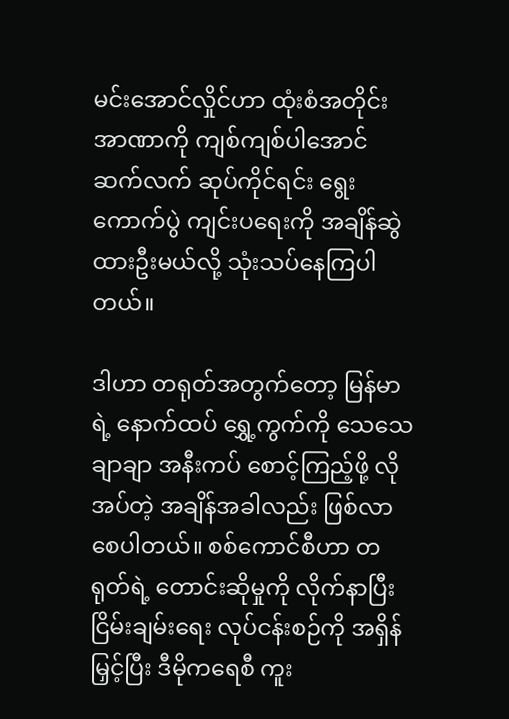မင်းအောင်လှိုင်ဟာ ထုံးစံအတိုင်း အာဏာကို ကျစ်ကျစ်ပါအောင် ဆက်လက် ဆုပ်ကိုင်ရင်း ရွေးကောက်ပွဲ ကျင်းပရေးကို အချိန်ဆွဲထားဦးမယ်လို့ သုံးသပ်နေကြပါတယ်။

ဒါဟာ တရုတ်အတွက်တော့ မြန်မာရဲ့ နောက်ထပ် ရွှေ့ကွက်ကို သေသေချာချာ အနီးကပ် စောင့်ကြည့်ဖို့ လိုအပ်တဲ့ အချိန်အခါလည်း ဖြစ်လာစေပါတယ်။ စစ်ကောင်စီဟာ တရုတ်ရဲ့ တောင်းဆိုမှုကို လိုက်နာပြီး ငြိမ်းချမ်းရေး လုပ်ငန်းစဉ်ကို အရှိန်မြှင့်ပြီး ဒီမိုကရေစီ ကူး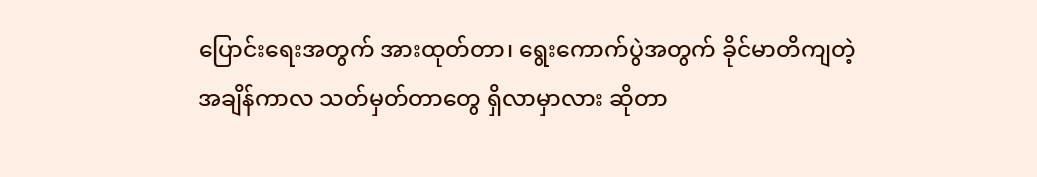ပြောင်းရေးအတွက် အားထုတ်တာ၊ ရွေးကောက်ပွဲအတွက် ခိုင်မာတိကျတဲ့ အချိန်ကာလ သတ်မှတ်တာတွေ ရှိလာမှာလား ဆိုတာ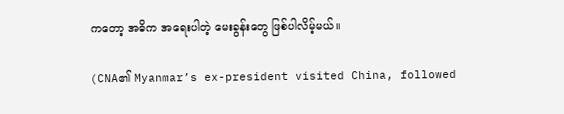ကတော့ အဓိက အရေးပါတဲ့ မေးခွန်းတွေ ဖြစ်ပါလိမ့်မယ်။

(CNA၏ Myanmar’s ex-president visited China, followed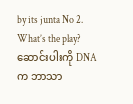by its junta No 2. What’s the play? ဆောင်းပါးကို DNAက ဘာသာ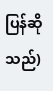ပြန်ဆိုသည်)